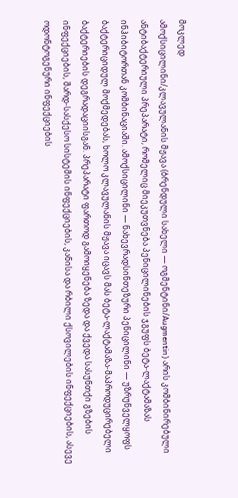მოკლედ
ამოქსიცილინი/კლავულანის მჟავა (ბრენდული სახელი — ოგმენტინი/Augmentin) არის კომბინირებული ანტიბაქტერიული პრეპარატი, რომელიც მიეკუთვნება პენიცილინების ჯგუფს ბეტა-ლაქტამაზას ინჰიბიტორთან კომბინაციაში. ამოქსიცილინი — ნახევრადსინთეზური პენიცილინი — უზრუნველყოფს ბაქტერიციდულ მოქმედებას, ხოლო კლავულანის მჟავა იცავს მას ბეტა-ლაქტამაზა-მაპროდუცირებელი ბაქტერიების დეგრადაციისგან. პრეპარატი ფართოდ გამოიყენება ზედა და ქვედა სასუნთქი გზების ინფექციების, შარდ-სასქესო სისტემის ინფექციების, კანისა და რბილი ქსოვილების ინფექციების, ასევე ოდონტოგენური ინფექციების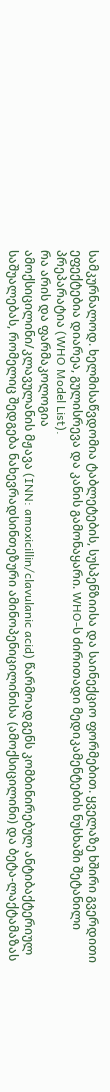სამკურნალოდ. ხელმისაწვდომია ტაბლეტების, სუსპენზიისა და საინექციო ფორმებით. ყველაზე ხშირი გვერდითი ეფექტებია დიარეა, გულისრევა და კანის გამონაყარი. WHO-ს ძირითადი მედიკამენტების ნუსხაში შეტანილი პრეპარატია (WHO Model List).
რა არის და ფარმაკოლოგია
ამოქსიცილინი/კლავულანის მჟავა (INN: amoxicillin/clavulanic acid) წარმოადგენს კომბინირებულ ანტიბაქტერიულ საშუალებას, რომელიც შედგება ნახევრადსინთეზური ამინოპენიცილინისა (ამოქსიცილინი) და ბეტა-ლაქტამაზას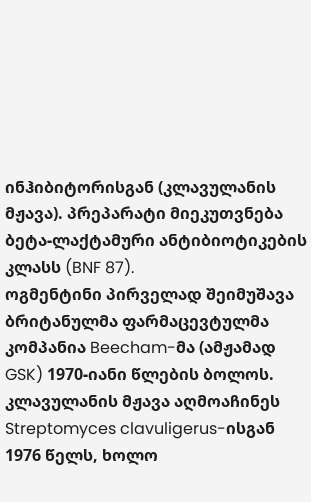ინჰიბიტორისგან (კლავულანის მჟავა). პრეპარატი მიეკუთვნება ბეტა-ლაქტამური ანტიბიოტიკების კლასს (BNF 87).
ოგმენტინი პირველად შეიმუშავა ბრიტანულმა ფარმაცევტულმა კომპანია Beecham-მა (ამჟამად GSK) 1970-იანი წლების ბოლოს. კლავულანის მჟავა აღმოაჩინეს Streptomyces clavuligerus-ისგან 1976 წელს, ხოლო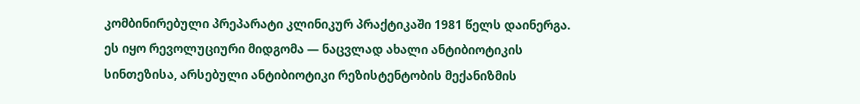კომბინირებული პრეპარატი კლინიკურ პრაქტიკაში 1981 წელს დაინერგა. ეს იყო რევოლუციური მიდგომა — ნაცვლად ახალი ანტიბიოტიკის სინთეზისა, არსებული ანტიბიოტიკი რეზისტენტობის მექანიზმის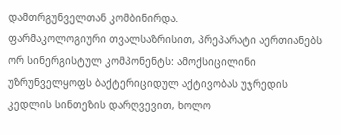დამთრგუნველთან კომბინირდა.
ფარმაკოლოგიური თვალსაზრისით, პრეპარატი აერთიანებს ორ სინერგისტულ კომპონენტს: ამოქსიცილინი უზრუნველყოფს ბაქტერიციდულ აქტივობას უჯრედის კედლის სინთეზის დარღვევით, ხოლო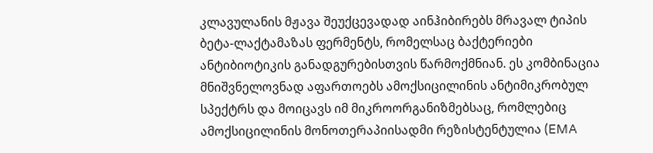კლავულანის მჟავა შეუქცევადად აინჰიბირებს მრავალ ტიპის ბეტა-ლაქტამაზას ფერმენტს, რომელსაც ბაქტერიები ანტიბიოტიკის განადგურებისთვის წარმოქმნიან. ეს კომბინაცია მნიშვნელოვნად აფართოებს ამოქსიცილინის ანტიმიკრობულ სპექტრს და მოიცავს იმ მიკროორგანიზმებსაც, რომლებიც ამოქსიცილინის მონოთერაპიისადმი რეზისტენტულია (EMA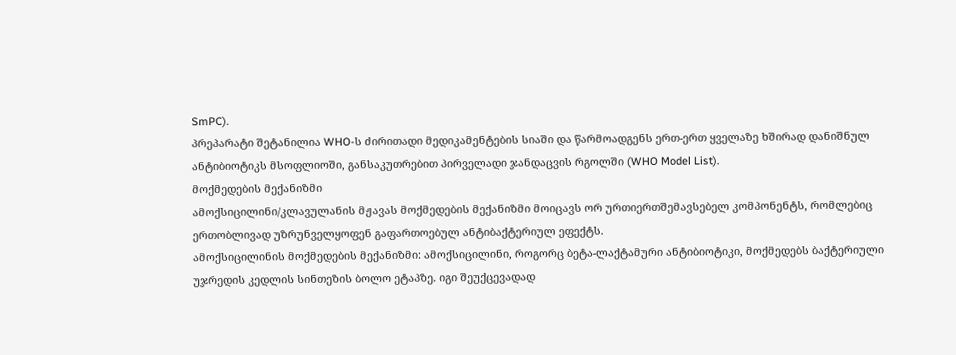SmPC).
პრეპარატი შეტანილია WHO-ს ძირითადი მედიკამენტების სიაში და წარმოადგენს ერთ-ერთ ყველაზე ხშირად დანიშნულ ანტიბიოტიკს მსოფლიოში, განსაკუთრებით პირველადი ჯანდაცვის რგოლში (WHO Model List).
მოქმედების მექანიზმი
ამოქსიცილინი/კლავულანის მჟავას მოქმედების მექანიზმი მოიცავს ორ ურთიერთშემავსებელ კომპონენტს, რომლებიც ერთობლივად უზრუნველყოფენ გაფართოებულ ანტიბაქტერიულ ეფექტს.
ამოქსიცილინის მოქმედების მექანიზმი: ამოქსიცილინი, როგორც ბეტა-ლაქტამური ანტიბიოტიკი, მოქმედებს ბაქტერიული უჯრედის კედლის სინთეზის ბოლო ეტაპზე. იგი შეუქცევადად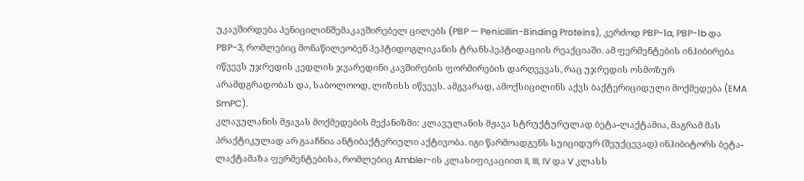უკავშირდება პენიცილინშემაკავშირებელ ცილებს (PBP — Penicillin-Binding Proteins), კერძოდ PBP-1a, PBP-1b და PBP-3, რომლებიც მონაწილეობენ პეპტიდოგლიკანის ტრანსპეპტიდაციის რეაქციაში. ამ ფერმენტების ინჰიბირება იწვევს უჯრედის კედლის ჯვარედინი კავშირების ფორმირების დარღვევას, რაც უჯრედის ოსმოზურ არამდგრადობას და, საბოლოოდ, ლიზისს იწვევს. ამგვარად, ამოქსიცილინს აქვს ბაქტერიციდული მოქმედება (EMA SmPC).
კლავულანის მჟავას მოქმედების მექანიზმი: კლავულანის მჟავა სტრუქტურულად ბეტა-ლაქტამია, მაგრამ მას პრაქტიკულად არ გააჩნია ანტიბაქტერიული აქტივობა. იგი წარმოადგენს სუიციდურ (შეუქცევად) ინჰიბიტორს ბეტა-ლაქტამაზა ფერმენტებისა, რომლებიც Ambler-ის კლასიფიკაციით II, III, IV და V კლასს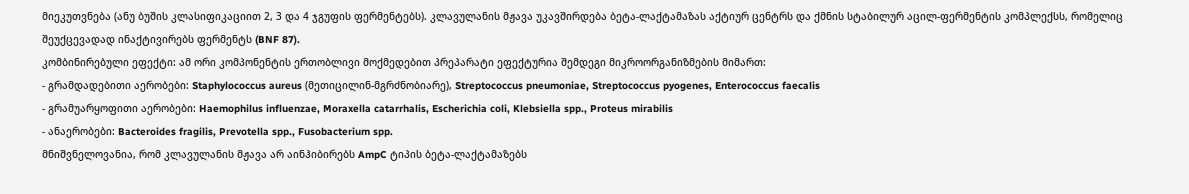მიეკუთვნება (ანუ ბუშის კლასიფიკაციით 2, 3 და 4 ჯგუფის ფერმენტებს). კლავულანის მჟავა უკავშირდება ბეტა-ლაქტამაზას აქტიურ ცენტრს და ქმნის სტაბილურ აცილ-ფერმენტის კომპლექსს, რომელიც შეუქცევადად ინაქტივირებს ფერმენტს (BNF 87).
კომბინირებული ეფექტი: ამ ორი კომპონენტის ერთობლივი მოქმედებით პრეპარატი ეფექტურია შემდეგი მიკროორგანიზმების მიმართ:
- გრამდადებითი აერობები: Staphylococcus aureus (მეთიცილინ-მგრძნობიარე), Streptococcus pneumoniae, Streptococcus pyogenes, Enterococcus faecalis
- გრამუარყოფითი აერობები: Haemophilus influenzae, Moraxella catarrhalis, Escherichia coli, Klebsiella spp., Proteus mirabilis
- ანაერობები: Bacteroides fragilis, Prevotella spp., Fusobacterium spp.
მნიშვნელოვანია, რომ კლავულანის მჟავა არ აინჰიბირებს AmpC ტიპის ბეტა-ლაქტამაზებს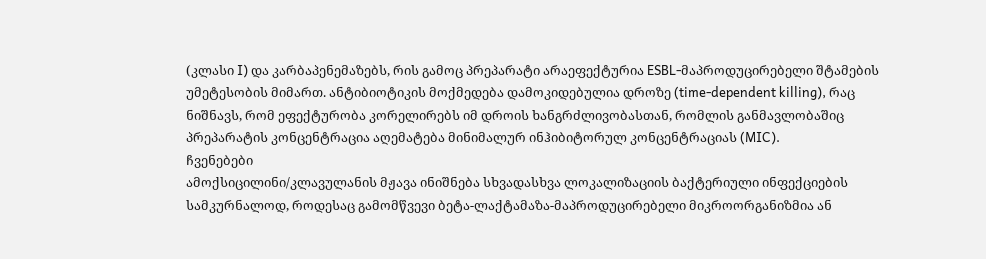(კლასი I) და კარბაპენემაზებს, რის გამოც პრეპარატი არაეფექტურია ESBL-მაპროდუცირებელი შტამების უმეტესობის მიმართ. ანტიბიოტიკის მოქმედება დამოკიდებულია დროზე (time-dependent killing), რაც ნიშნავს, რომ ეფექტურობა კორელირებს იმ დროის ხანგრძლივობასთან, რომლის განმავლობაშიც პრეპარატის კონცენტრაცია აღემატება მინიმალურ ინჰიბიტორულ კონცენტრაციას (MIC).
ჩვენებები
ამოქსიცილინი/კლავულანის მჟავა ინიშნება სხვადასხვა ლოკალიზაციის ბაქტერიული ინფექციების სამკურნალოდ, როდესაც გამომწვევი ბეტა-ლაქტამაზა-მაპროდუცირებელი მიკროორგანიზმია ან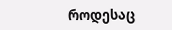როდესაც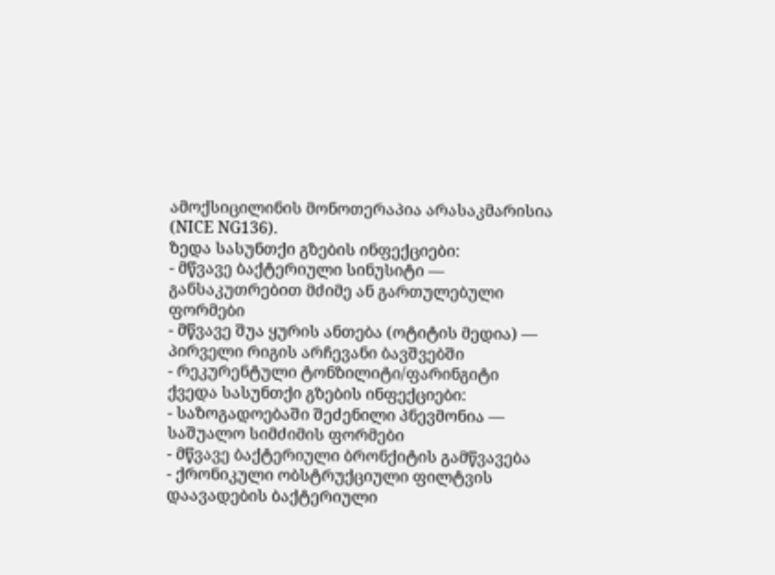ამოქსიცილინის მონოთერაპია არასაკმარისია (NICE NG136).
ზედა სასუნთქი გზების ინფექციები:
- მწვავე ბაქტერიული სინუსიტი — განსაკუთრებით მძიმე ან გართულებული ფორმები
- მწვავე შუა ყურის ანთება (ოტიტის მედია) — პირველი რიგის არჩევანი ბავშვებში
- რეკურენტული ტონზილიტი/ფარინგიტი
ქვედა სასუნთქი გზების ინფექციები:
- საზოგადოებაში შეძენილი პნევმონია — საშუალო სიმძიმის ფორმები
- მწვავე ბაქტერიული ბრონქიტის გამწვავება
- ქრონიკული ობსტრუქციული ფილტვის დაავადების ბაქტერიული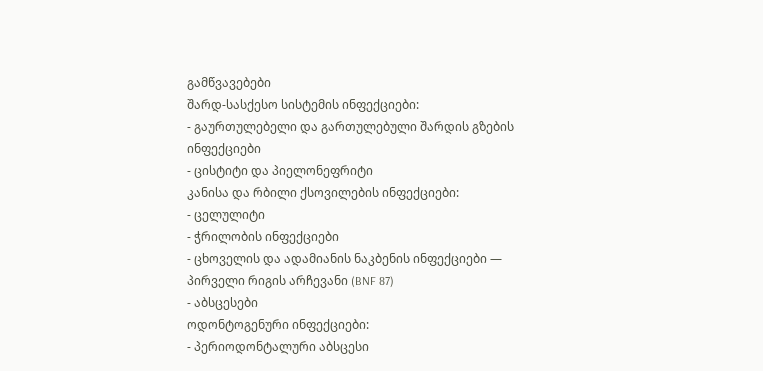გამწვავებები
შარდ-სასქესო სისტემის ინფექციები:
- გაურთულებელი და გართულებული შარდის გზების ინფექციები
- ცისტიტი და პიელონეფრიტი
კანისა და რბილი ქსოვილების ინფექციები:
- ცელულიტი
- ჭრილობის ინფექციები
- ცხოველის და ადამიანის ნაკბენის ინფექციები — პირველი რიგის არჩევანი (BNF 87)
- აბსცესები
ოდონტოგენური ინფექციები:
- პერიოდონტალური აბსცესი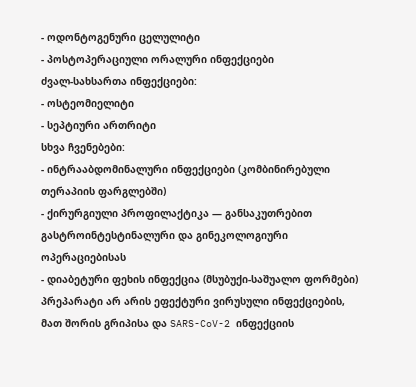- ოდონტოგენური ცელულიტი
- პოსტოპერაციული ორალური ინფექციები
ძვალ-სახსართა ინფექციები:
- ოსტეომიელიტი
- სეპტიური ართრიტი
სხვა ჩვენებები:
- ინტრააბდომინალური ინფექციები (კომბინირებული თერაპიის ფარგლებში)
- ქირურგიული პროფილაქტიკა — განსაკუთრებით გასტროინტესტინალური და გინეკოლოგიური ოპერაციებისას
- დიაბეტური ფეხის ინფექცია (მსუბუქი-საშუალო ფორმები)
პრეპარატი არ არის ეფექტური ვირუსული ინფექციების, მათ შორის გრიპისა და SARS-CoV-2 ინფექციის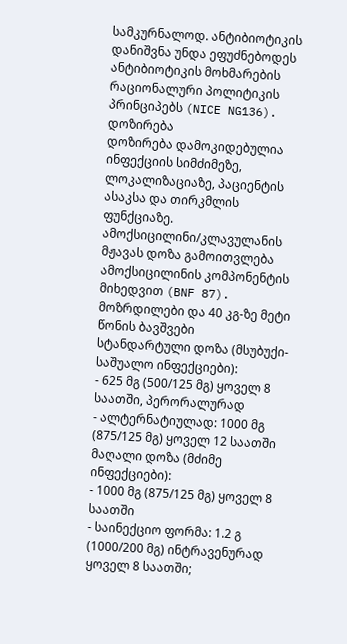სამკურნალოდ. ანტიბიოტიკის დანიშვნა უნდა ეფუძნებოდეს ანტიბიოტიკის მოხმარების რაციონალური პოლიტიკის პრინციპებს (NICE NG136).
დოზირება
დოზირება დამოკიდებულია ინფექციის სიმძიმეზე, ლოკალიზაციაზე, პაციენტის ასაკსა და თირკმლის ფუნქციაზე. ამოქსიცილინი/კლავულანის მჟავას დოზა გამოითვლება ამოქსიცილინის კომპონენტის მიხედვით (BNF 87).
მოზრდილები და 40 კგ-ზე მეტი წონის ბავშვები
სტანდარტული დოზა (მსუბუქი-საშუალო ინფექციები):
- 625 მგ (500/125 მგ) ყოველ 8 საათში, პერორალურად
- ალტერნატიულად: 1000 მგ (875/125 მგ) ყოველ 12 საათში
მაღალი დოზა (მძიმე ინფექციები):
- 1000 მგ (875/125 მგ) ყოველ 8 საათში
- საინექციო ფორმა: 1.2 გ (1000/200 მგ) ინტრავენურად ყოველ 8 საათში;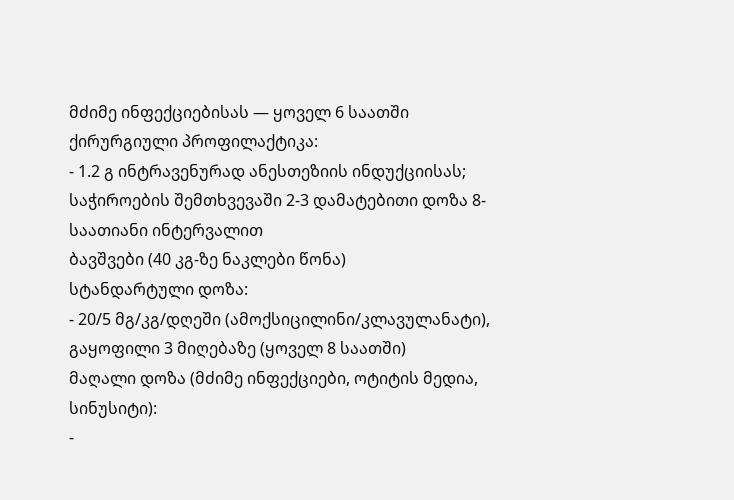მძიმე ინფექციებისას — ყოველ 6 საათში
ქირურგიული პროფილაქტიკა:
- 1.2 გ ინტრავენურად ანესთეზიის ინდუქციისას; საჭიროების შემთხვევაში 2-3 დამატებითი დოზა 8-საათიანი ინტერვალით
ბავშვები (40 კგ-ზე ნაკლები წონა)
სტანდარტული დოზა:
- 20/5 მგ/კგ/დღეში (ამოქსიცილინი/კლავულანატი), გაყოფილი 3 მიღებაზე (ყოველ 8 საათში)
მაღალი დოზა (მძიმე ინფექციები, ოტიტის მედია, სინუსიტი):
-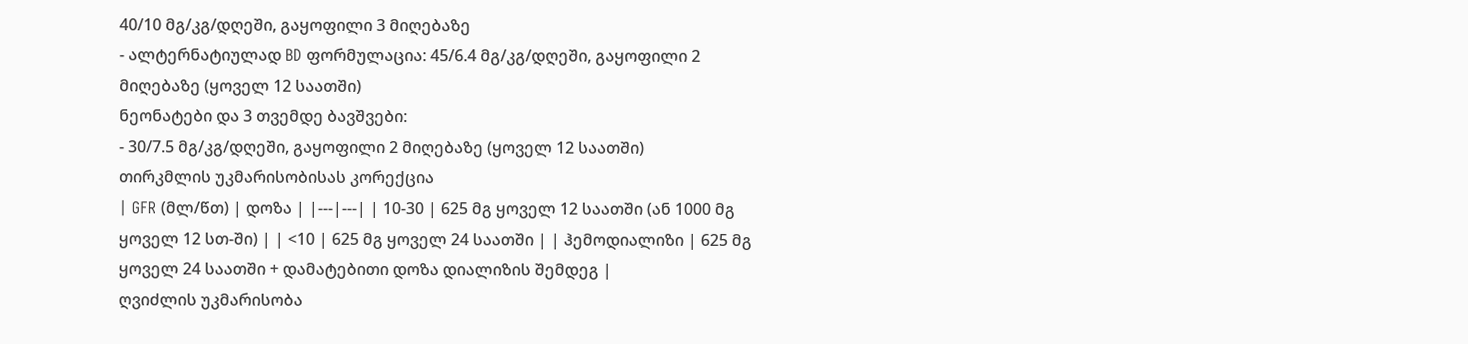40/10 მგ/კგ/დღეში, გაყოფილი 3 მიღებაზე
- ალტერნატიულად BD ფორმულაცია: 45/6.4 მგ/კგ/დღეში, გაყოფილი 2 მიღებაზე (ყოველ 12 საათში)
ნეონატები და 3 თვემდე ბავშვები:
- 30/7.5 მგ/კგ/დღეში, გაყოფილი 2 მიღებაზე (ყოველ 12 საათში)
თირკმლის უკმარისობისას კორექცია
| GFR (მლ/წთ) | დოზა | |---|---| | 10-30 | 625 მგ ყოველ 12 საათში (ან 1000 მგ ყოველ 12 სთ-ში) | | <10 | 625 მგ ყოველ 24 საათში | | ჰემოდიალიზი | 625 მგ ყოველ 24 საათში + დამატებითი დოზა დიალიზის შემდეგ |
ღვიძლის უკმარისობა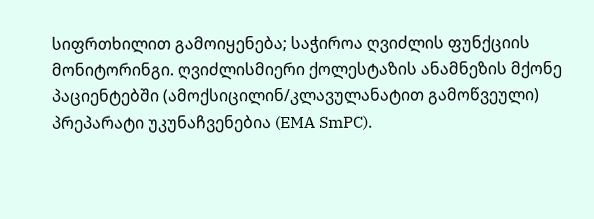სიფრთხილით გამოიყენება; საჭიროა ღვიძლის ფუნქციის მონიტორინგი. ღვიძლისმიერი ქოლესტაზის ანამნეზის მქონე პაციენტებში (ამოქსიცილინ/კლავულანატით გამოწვეული) პრეპარატი უკუნაჩვენებია (EMA SmPC).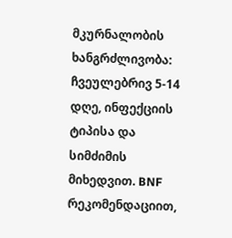მკურნალობის ხანგრძლივობა: ჩვეულებრივ 5-14 დღე, ინფექციის ტიპისა და სიმძიმის მიხედვით. BNF რეკომენდაციით,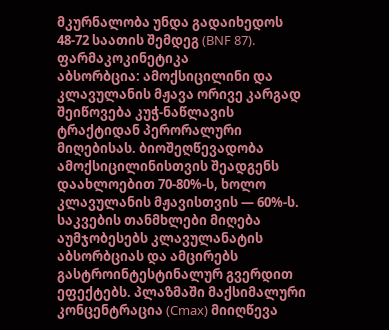მკურნალობა უნდა გადაიხედოს 48-72 საათის შემდეგ (BNF 87).
ფარმაკოკინეტიკა
აბსორბცია: ამოქსიცილინი და კლავულანის მჟავა ორივე კარგად შეიწოვება კუჭ-ნაწლავის ტრაქტიდან პერორალური მიღებისას. ბიოშეღწევადობა ამოქსიცილინისთვის შეადგენს დაახლოებით 70-80%-ს, ხოლო კლავულანის მჟავისთვის — 60%-ს. საკვების თანმხლები მიღება აუმჯობესებს კლავულანატის აბსორბციას და ამცირებს გასტროინტესტინალურ გვერდით ეფექტებს. პლაზმაში მაქსიმალური კონცენტრაცია (Cmax) მიიღწევა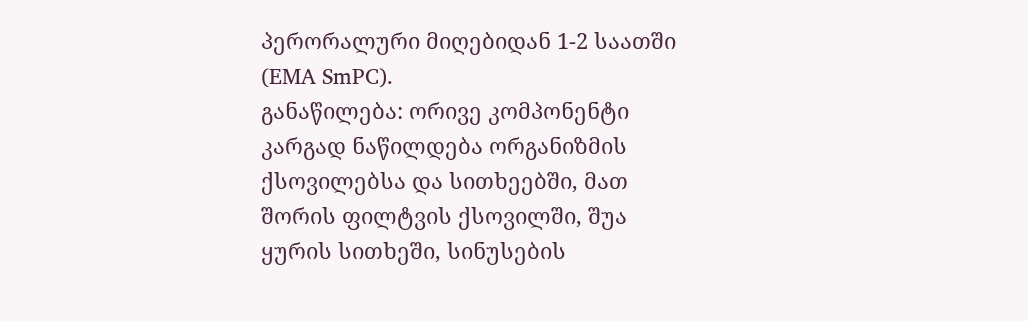პერორალური მიღებიდან 1-2 საათში (EMA SmPC).
განაწილება: ორივე კომპონენტი კარგად ნაწილდება ორგანიზმის ქსოვილებსა და სითხეებში, მათ შორის ფილტვის ქსოვილში, შუა ყურის სითხეში, სინუსების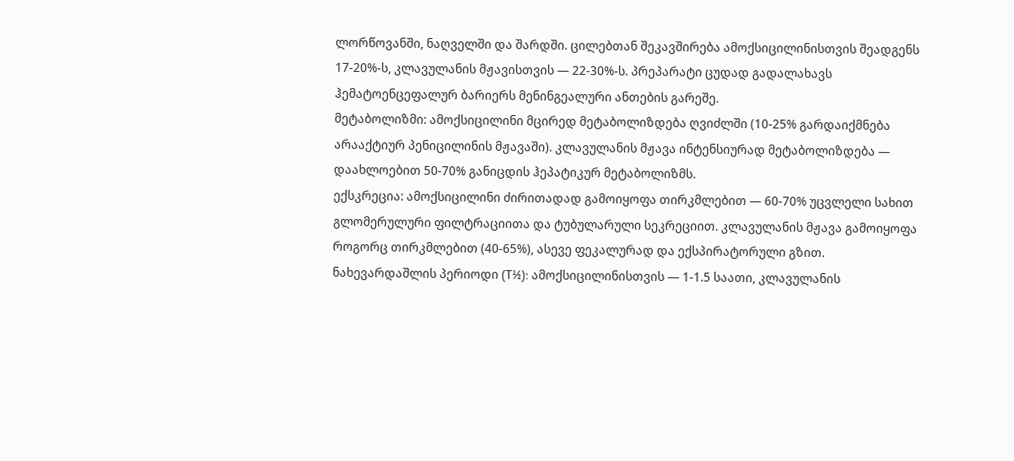ლორწოვანში, ნაღველში და შარდში. ცილებთან შეკავშირება ამოქსიცილინისთვის შეადგენს 17-20%-ს, კლავულანის მჟავისთვის — 22-30%-ს. პრეპარატი ცუდად გადალახავს ჰემატოენცეფალურ ბარიერს მენინგეალური ანთების გარეშე.
მეტაბოლიზმი: ამოქსიცილინი მცირედ მეტაბოლიზდება ღვიძლში (10-25% გარდაიქმნება არააქტიურ პენიცილინის მჟავაში). კლავულანის მჟავა ინტენსიურად მეტაბოლიზდება — დაახლოებით 50-70% განიცდის ჰეპატიკურ მეტაბოლიზმს.
ექსკრეცია: ამოქსიცილინი ძირითადად გამოიყოფა თირკმლებით — 60-70% უცვლელი სახით გლომერულური ფილტრაციითა და ტუბულარული სეკრეციით. კლავულანის მჟავა გამოიყოფა როგორც თირკმლებით (40-65%), ასევე ფეკალურად და ექსპირატორული გზით.
ნახევარდაშლის პერიოდი (T½): ამოქსიცილინისთვის — 1-1.5 საათი, კლავულანის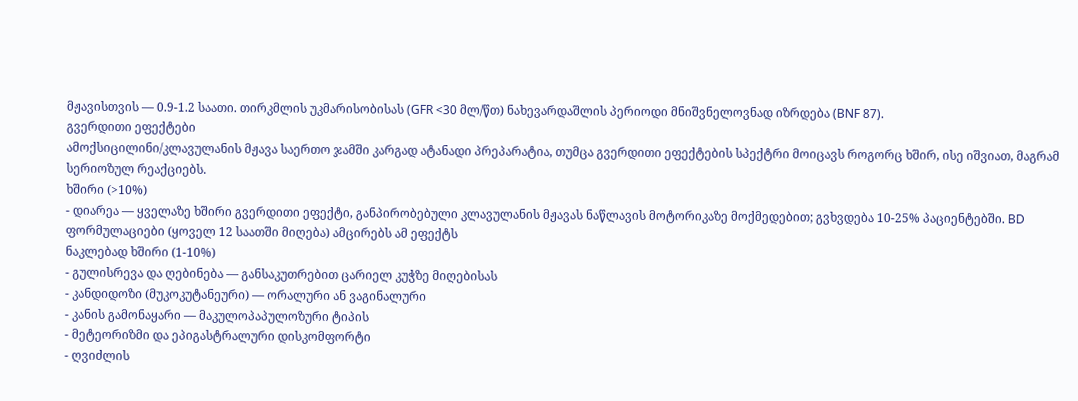მჟავისთვის — 0.9-1.2 საათი. თირკმლის უკმარისობისას (GFR <30 მლ/წთ) ნახევარდაშლის პერიოდი მნიშვნელოვნად იზრდება (BNF 87).
გვერდითი ეფექტები
ამოქსიცილინი/კლავულანის მჟავა საერთო ჯამში კარგად ატანადი პრეპარატია, თუმცა გვერდითი ეფექტების სპექტრი მოიცავს როგორც ხშირ, ისე იშვიათ, მაგრამ სერიოზულ რეაქციებს.
ხშირი (>10%)
- დიარეა — ყველაზე ხშირი გვერდითი ეფექტი, განპირობებული კლავულანის მჟავას ნაწლავის მოტორიკაზე მოქმედებით; გვხვდება 10-25% პაციენტებში. BD ფორმულაციები (ყოველ 12 საათში მიღება) ამცირებს ამ ეფექტს
ნაკლებად ხშირი (1-10%)
- გულისრევა და ღებინება — განსაკუთრებით ცარიელ კუჭზე მიღებისას
- კანდიდოზი (მუკოკუტანეური) — ორალური ან ვაგინალური
- კანის გამონაყარი — მაკულოპაპულოზური ტიპის
- მეტეორიზმი და ეპიგასტრალური დისკომფორტი
- ღვიძლის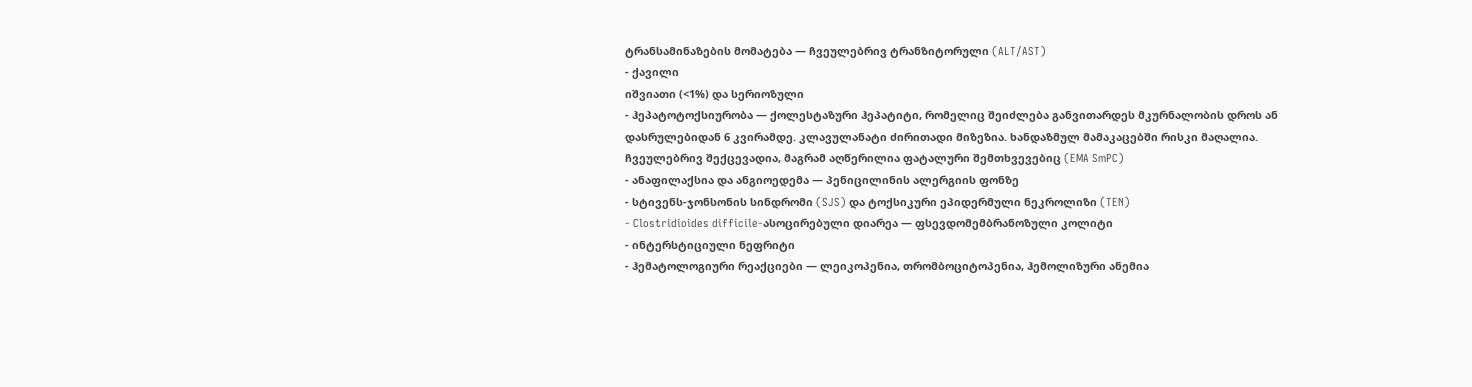ტრანსამინაზების მომატება — ჩვეულებრივ ტრანზიტორული (ALT/AST)
- ქავილი
იშვიათი (<1%) და სერიოზული
- ჰეპატოტოქსიურობა — ქოლესტაზური ჰეპატიტი, რომელიც შეიძლება განვითარდეს მკურნალობის დროს ან დასრულებიდან 6 კვირამდე. კლავულანატი ძირითადი მიზეზია. ხანდაზმულ მამაკაცებში რისკი მაღალია. ჩვეულებრივ შექცევადია, მაგრამ აღწერილია ფატალური შემთხვევებიც (EMA SmPC)
- ანაფილაქსია და ანგიოედემა — პენიცილინის ალერგიის ფონზე
- სტივენს-ჯონსონის სინდრომი (SJS) და ტოქსიკური ეპიდერმული ნეკროლიზი (TEN)
- Clostridioides difficile-ასოცირებული დიარეა — ფსევდომემბრანოზული კოლიტი
- ინტერსტიციული ნეფრიტი
- ჰემატოლოგიური რეაქციები — ლეიკოპენია, თრომბოციტოპენია, ჰემოლიზური ანემია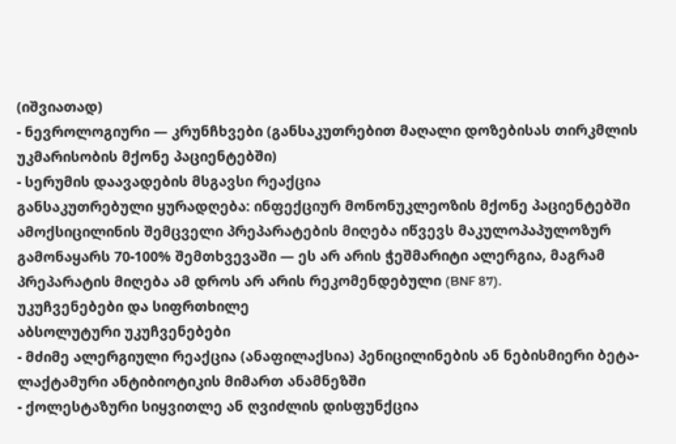(იშვიათად)
- ნევროლოგიური — კრუნჩხვები (განსაკუთრებით მაღალი დოზებისას თირკმლის უკმარისობის მქონე პაციენტებში)
- სერუმის დაავადების მსგავსი რეაქცია
განსაკუთრებული ყურადღება: ინფექციურ მონონუკლეოზის მქონე პაციენტებში ამოქსიცილინის შემცველი პრეპარატების მიღება იწვევს მაკულოპაპულოზურ გამონაყარს 70-100% შემთხვევაში — ეს არ არის ჭეშმარიტი ალერგია, მაგრამ პრეპარატის მიღება ამ დროს არ არის რეკომენდებული (BNF 87).
უკუჩვენებები და სიფრთხილე
აბსოლუტური უკუჩვენებები
- მძიმე ალერგიული რეაქცია (ანაფილაქსია) პენიცილინების ან ნებისმიერი ბეტა-ლაქტამური ანტიბიოტიკის მიმართ ანამნეზში
- ქოლესტაზური სიყვითლე ან ღვიძლის დისფუნქცია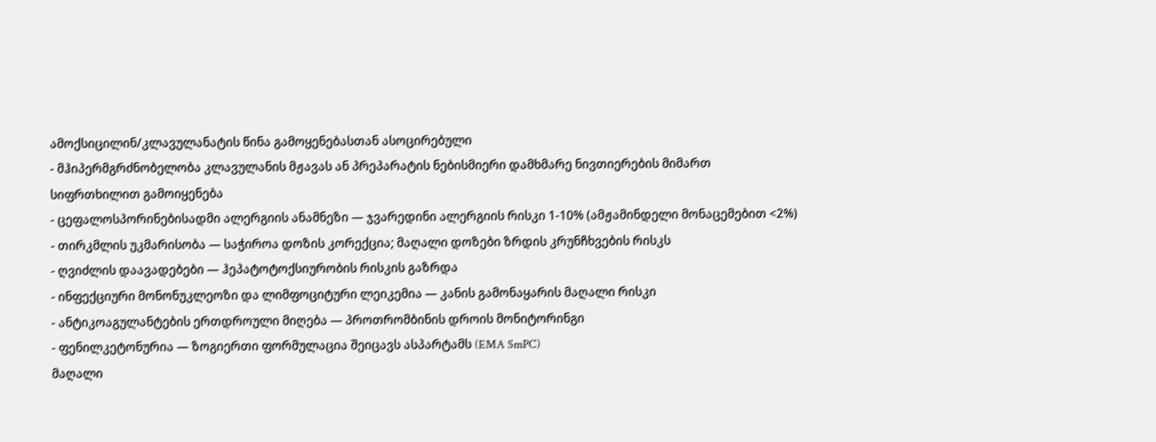ამოქსიცილინ/კლავულანატის წინა გამოყენებასთან ასოცირებული
- მჰიპერმგრძნობელობა კლავულანის მჟავას ან პრეპარატის ნებისმიერი დამხმარე ნივთიერების მიმართ
სიფრთხილით გამოიყენება
- ცეფალოსპორინებისადმი ალერგიის ანამნეზი — ჯვარედინი ალერგიის რისკი 1-10% (ამჟამინდელი მონაცემებით <2%)
- თირკმლის უკმარისობა — საჭიროა დოზის კორექცია; მაღალი დოზები ზრდის კრუნჩხვების რისკს
- ღვიძლის დაავადებები — ჰეპატოტოქსიურობის რისკის გაზრდა
- ინფექციური მონონუკლეოზი და ლიმფოციტური ლეიკემია — კანის გამონაყარის მაღალი რისკი
- ანტიკოაგულანტების ერთდროული მიღება — პროთრომბინის დროის მონიტორინგი
- ფენილკეტონურია — ზოგიერთი ფორმულაცია შეიცავს ასპარტამს (EMA SmPC)
მაღალი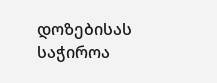დოზებისას საჭიროა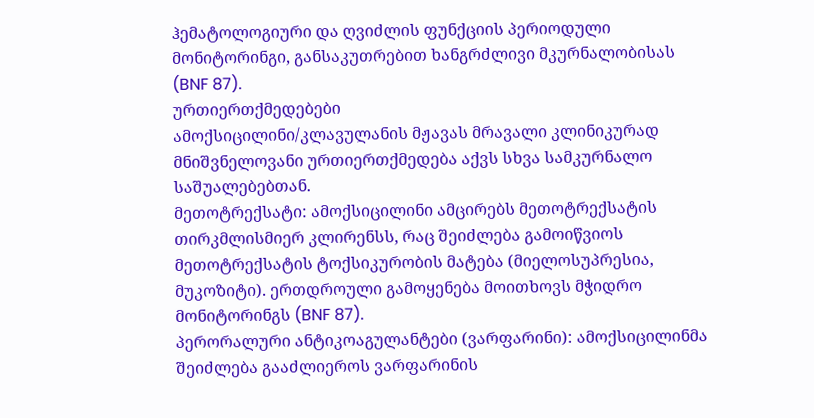ჰემატოლოგიური და ღვიძლის ფუნქციის პერიოდული მონიტორინგი, განსაკუთრებით ხანგრძლივი მკურნალობისას (BNF 87).
ურთიერთქმედებები
ამოქსიცილინი/კლავულანის მჟავას მრავალი კლინიკურად მნიშვნელოვანი ურთიერთქმედება აქვს სხვა სამკურნალო საშუალებებთან.
მეთოტრექსატი: ამოქსიცილინი ამცირებს მეთოტრექსატის თირკმლისმიერ კლირენსს, რაც შეიძლება გამოიწვიოს მეთოტრექსატის ტოქსიკურობის მატება (მიელოსუპრესია, მუკოზიტი). ერთდროული გამოყენება მოითხოვს მჭიდრო მონიტორინგს (BNF 87).
პერორალური ანტიკოაგულანტები (ვარფარინი): ამოქსიცილინმა შეიძლება გააძლიეროს ვარფარინის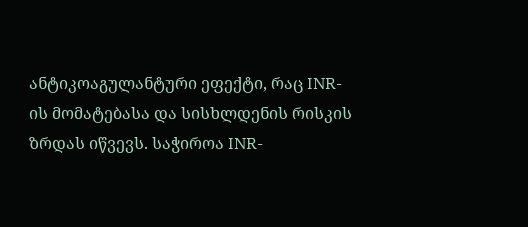ანტიკოაგულანტური ეფექტი, რაც INR-ის მომატებასა და სისხლდენის რისკის ზრდას იწვევს. საჭიროა INR-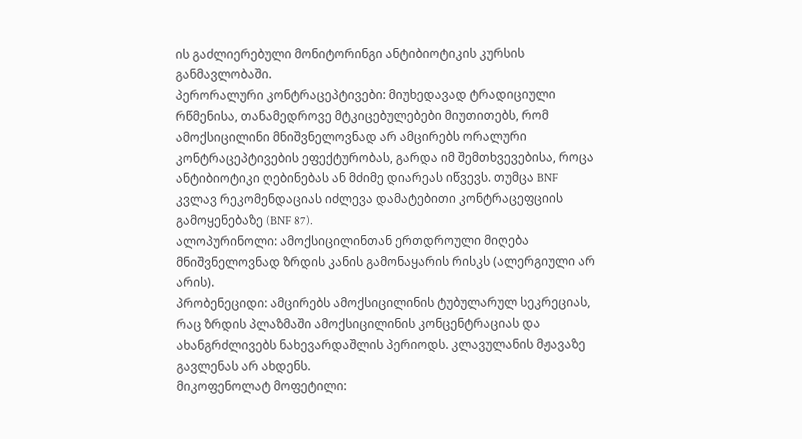ის გაძლიერებული მონიტორინგი ანტიბიოტიკის კურსის განმავლობაში.
პერორალური კონტრაცეპტივები: მიუხედავად ტრადიციული რწმენისა, თანამედროვე მტკიცებულებები მიუთითებს, რომ ამოქსიცილინი მნიშვნელოვნად არ ამცირებს ორალური კონტრაცეპტივების ეფექტურობას, გარდა იმ შემთხვევებისა, როცა ანტიბიოტიკი ღებინებას ან მძიმე დიარეას იწვევს. თუმცა BNF კვლავ რეკომენდაციას იძლევა დამატებითი კონტრაცეფციის გამოყენებაზე (BNF 87).
ალოპურინოლი: ამოქსიცილინთან ერთდროული მიღება მნიშვნელოვნად ზრდის კანის გამონაყარის რისკს (ალერგიული არ არის).
პრობენეციდი: ამცირებს ამოქსიცილინის ტუბულარულ სეკრეციას, რაც ზრდის პლაზმაში ამოქსიცილინის კონცენტრაციას და ახანგრძლივებს ნახევარდაშლის პერიოდს. კლავულანის მჟავაზე გავლენას არ ახდენს.
მიკოფენოლატ მოფეტილი: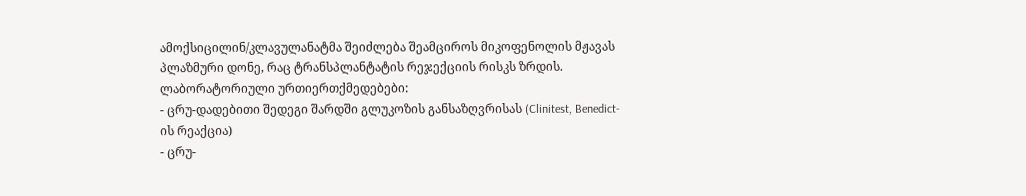ამოქსიცილინ/კლავულანატმა შეიძლება შეამციროს მიკოფენოლის მჟავას პლაზმური დონე, რაც ტრანსპლანტატის რეჯექციის რისკს ზრდის.
ლაბორატორიული ურთიერთქმედებები:
- ცრუ-დადებითი შედეგი შარდში გლუკოზის განსაზღვრისას (Clinitest, Benedict-ის რეაქცია)
- ცრუ-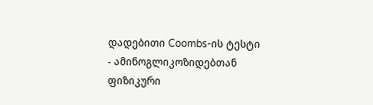დადებითი Coombs-ის ტესტი
- ამინოგლიკოზიდებთან ფიზიკური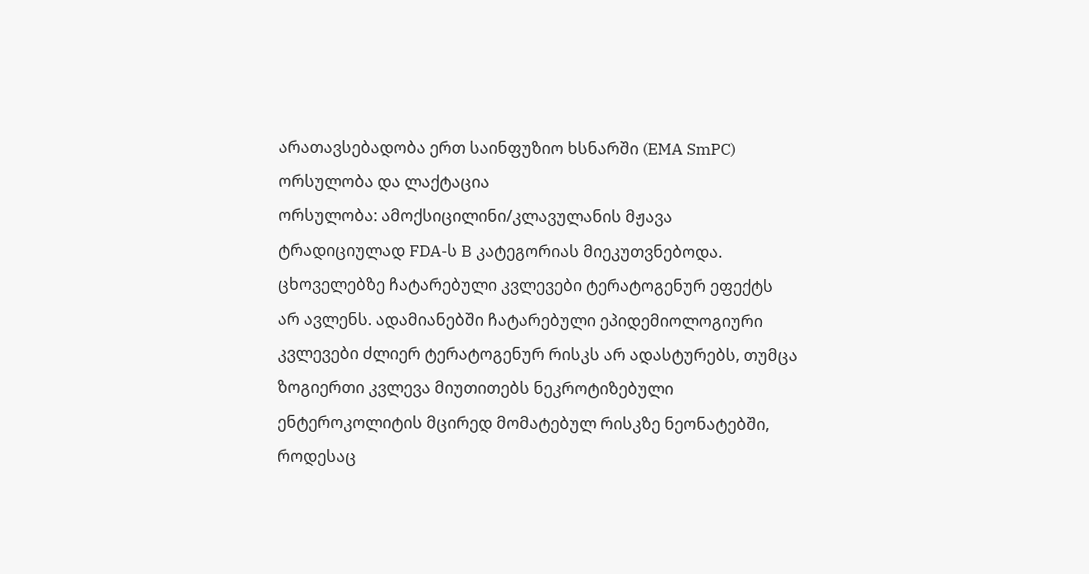არათავსებადობა ერთ საინფუზიო ხსნარში (EMA SmPC)
ორსულობა და ლაქტაცია
ორსულობა: ამოქსიცილინი/კლავულანის მჟავა ტრადიციულად FDA-ს B კატეგორიას მიეკუთვნებოდა. ცხოველებზე ჩატარებული კვლევები ტერატოგენურ ეფექტს არ ავლენს. ადამიანებში ჩატარებული ეპიდემიოლოგიური კვლევები ძლიერ ტერატოგენურ რისკს არ ადასტურებს, თუმცა ზოგიერთი კვლევა მიუთითებს ნეკროტიზებული ენტეროკოლიტის მცირედ მომატებულ რისკზე ნეონატებში, როდესაც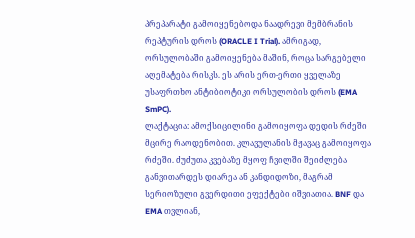პრეპარატი გამოიყენებოდა ნაადრევი მემბრანის რეპტურის დროს (ORACLE I Trial). ამრიგად, ორსულობაში გამოიყენება მაშინ, როცა სარგებელი აღემატება რისკს. ეს არის ერთ-ერთი ყველაზე უსაფრთხო ანტიბიოტიკი ორსულობის დროს (EMA SmPC).
ლაქტაცია: ამოქსიცილინი გამოიყოფა დედის რძეში მცირე რაოდენობით. კლავულანის მჟავაც გამოიყოფა რძეში. ძუძუთა კვებაზე მყოფ ჩვილში შეიძლება განვითარდეს დიარეა ან კანდიდოზი, მაგრამ სერიოზული გვერდითი ეფექტები იშვიათია. BNF და EMA თვლიან,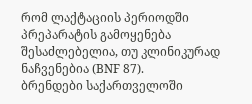რომ ლაქტაციის პერიოდში პრეპარატის გამოყენება შესაძლებელია, თუ კლინიკურად ნაჩვენებია (BNF 87).
ბრენდები საქართველოში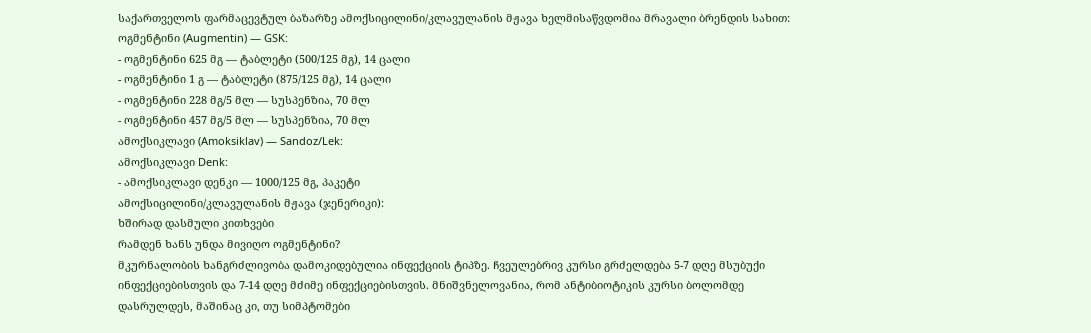საქართველოს ფარმაცევტულ ბაზარზე ამოქსიცილინი/კლავულანის მჟავა ხელმისაწვდომია მრავალი ბრენდის სახით:
ოგმენტინი (Augmentin) — GSK:
- ოგმენტინი 625 მგ — ტაბლეტი (500/125 მგ), 14 ცალი
- ოგმენტინი 1 გ — ტაბლეტი (875/125 მგ), 14 ცალი
- ოგმენტინი 228 მგ/5 მლ — სუსპენზია, 70 მლ
- ოგმენტინი 457 მგ/5 მლ — სუსპენზია, 70 მლ
ამოქსიკლავი (Amoksiklav) — Sandoz/Lek:
ამოქსიკლავი Denk:
- ამოქსიკლავი დენკი — 1000/125 მგ, პაკეტი
ამოქსიცილინი/კლავულანის მჟავა (ჯენერიკი):
ხშირად დასმული კითხვები
რამდენ ხანს უნდა მივიღო ოგმენტინი?
მკურნალობის ხანგრძლივობა დამოკიდებულია ინფექციის ტიპზე. ჩვეულებრივ კურსი გრძელდება 5-7 დღე მსუბუქი ინფექციებისთვის და 7-14 დღე მძიმე ინფექციებისთვის. მნიშვნელოვანია, რომ ანტიბიოტიკის კურსი ბოლომდე დასრულდეს, მაშინაც კი, თუ სიმპტომები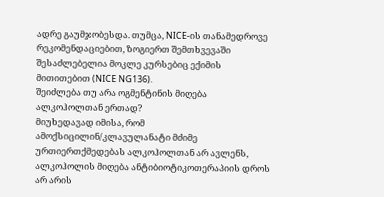ადრე გაუმჯობესდა. თუმცა, NICE-ის თანამედროვე რეკომენდაციებით, ზოგიერთ შემთხვევაში შესაძლებელია მოკლე კურსებიც ექიმის მითითებით (NICE NG136).
შეიძლება თუ არა ოგმენტინის მიღება ალკოჰოლთან ერთად?
მიუხედავად იმისა, რომ ამოქსიცილინ/კლავულანატი მძიმე ურთიერთქმედებას ალკოჰოლთან არ ავლენს, ალკოჰოლის მიღება ანტიბიოტიკოთერაპიის დროს არ არის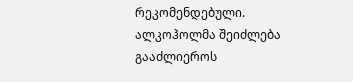რეკომენდებული. ალკოჰოლმა შეიძლება გააძლიეროს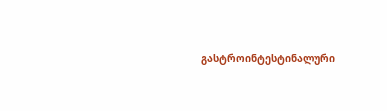გასტროინტესტინალური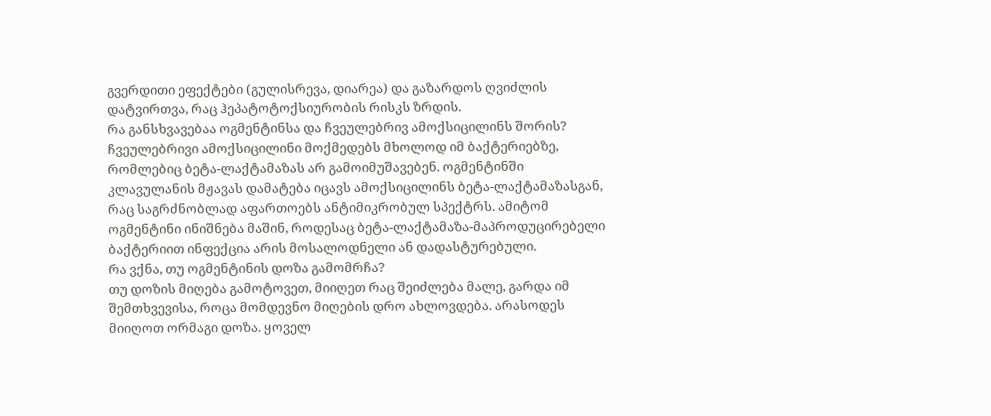გვერდითი ეფექტები (გულისრევა, დიარეა) და გაზარდოს ღვიძლის დატვირთვა, რაც ჰეპატოტოქსიურობის რისკს ზრდის.
რა განსხვავებაა ოგმენტინსა და ჩვეულებრივ ამოქსიცილინს შორის?
ჩვეულებრივი ამოქსიცილინი მოქმედებს მხოლოდ იმ ბაქტერიებზე, რომლებიც ბეტა-ლაქტამაზას არ გამოიმუშავებენ. ოგმენტინში კლავულანის მჟავას დამატება იცავს ამოქსიცილინს ბეტა-ლაქტამაზასგან, რაც საგრძნობლად აფართოებს ანტიმიკრობულ სპექტრს. ამიტომ ოგმენტინი ინიშნება მაშინ, როდესაც ბეტა-ლაქტამაზა-მაპროდუცირებელი ბაქტერიით ინფექცია არის მოსალოდნელი ან დადასტურებული.
რა ვქნა, თუ ოგმენტინის დოზა გამომრჩა?
თუ დოზის მიღება გამოტოვეთ, მიიღეთ რაც შეიძლება მალე, გარდა იმ შემთხვევისა, როცა მომდევნო მიღების დრო ახლოვდება. არასოდეს მიიღოთ ორმაგი დოზა. ყოველ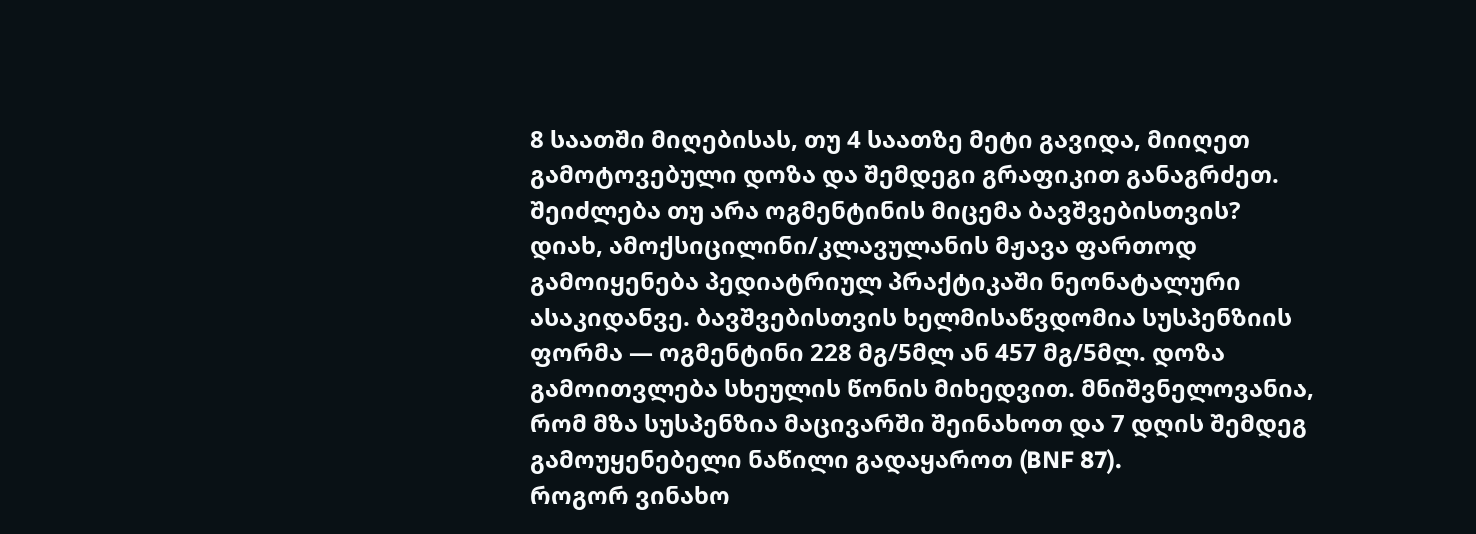8 საათში მიღებისას, თუ 4 საათზე მეტი გავიდა, მიიღეთ გამოტოვებული დოზა და შემდეგი გრაფიკით განაგრძეთ.
შეიძლება თუ არა ოგმენტინის მიცემა ბავშვებისთვის?
დიახ, ამოქსიცილინი/კლავულანის მჟავა ფართოდ გამოიყენება პედიატრიულ პრაქტიკაში ნეონატალური ასაკიდანვე. ბავშვებისთვის ხელმისაწვდომია სუსპენზიის ფორმა — ოგმენტინი 228 მგ/5მლ ან 457 მგ/5მლ. დოზა გამოითვლება სხეულის წონის მიხედვით. მნიშვნელოვანია, რომ მზა სუსპენზია მაცივარში შეინახოთ და 7 დღის შემდეგ გამოუყენებელი ნაწილი გადაყაროთ (BNF 87).
როგორ ვინახო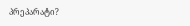პრეპარატი?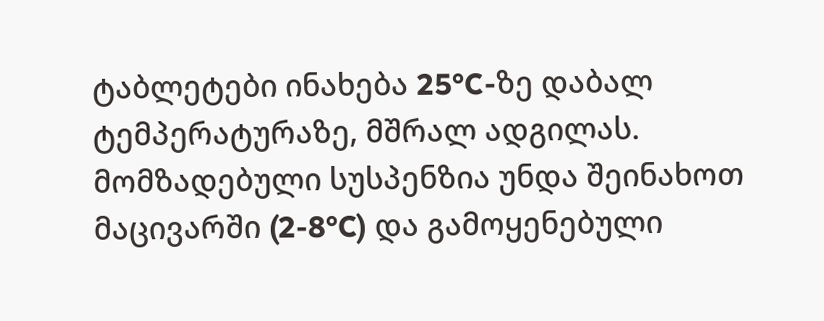ტაბლეტები ინახება 25°C-ზე დაბალ ტემპერატურაზე, მშრალ ადგილას. მომზადებული სუსპენზია უნდა შეინახოთ მაცივარში (2-8°C) და გამოყენებული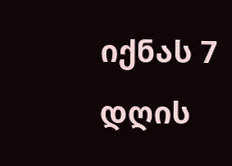იქნას 7 დღის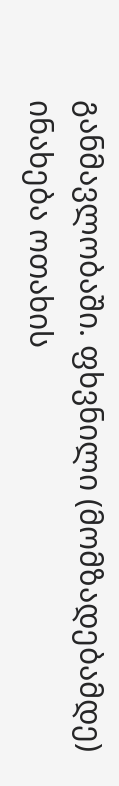განმავლობაში. ფხვნილი (მომზადებამდე) ინახება ოთახის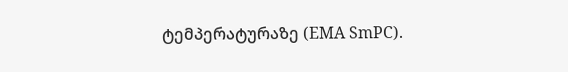ტემპერატურაზე (EMA SmPC).